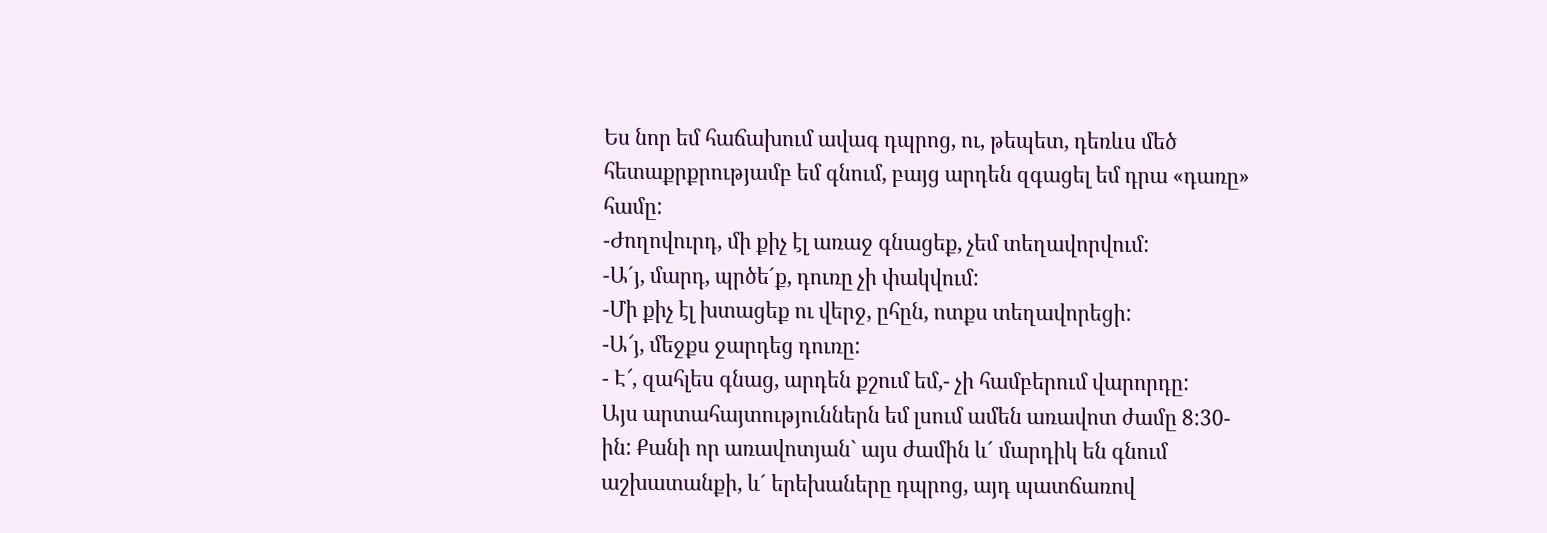Ես նոր եմ հաճախում ավագ դպրոց, ու, թեպետ, դեռևս մեծ հետաքրքրությամբ եմ գնում, բայց արդեն զգացել եմ դրա «դառը» համը:
-Ժողովուրդ, մի քիչ էլ առաջ գնացեք, չեմ տեղավորվում:
-Ա´յ, մարդ, պրծե´ք, դուռը չի փակվում:
-Մի քիչ էլ խտացեք ու վերջ, ըհըն, ոտքս տեղավորեցի:
-Ա՜յ, մեջքս ջարդեց դուռը:
- Է՜, զահլես գնաց, արդեն քշում եմ,- չի համբերում վարորդը:
Այս արտահայտություններն եմ լսում ամեն առավոտ ժամը 8:30-ին: Քանի որ առավոտյան` այս ժամին և´ մարդիկ են գնում աշխատանքի, և´ երեխաները դպրոց, այդ պատճառով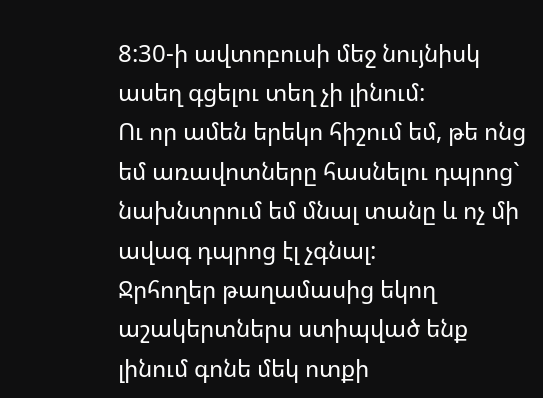8:30-ի ավտոբուսի մեջ նույնիսկ ասեղ գցելու տեղ չի լինում:
Ու որ ամեն երեկո հիշում եմ, թե ոնց եմ առավոտները հասնելու դպրոց` նախնտրում եմ մնալ տանը և ոչ մի ավագ դպրոց էլ չգնալ:
Ջրհողեր թաղամասից եկող աշակերտներս ստիպված ենք լինում գոնե մեկ ոտքի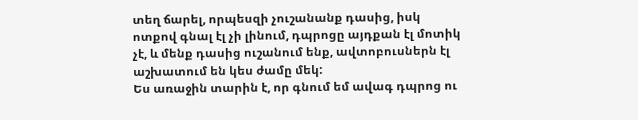տեղ ճարել, որպեսզի չուշանանք դասից, իսկ ոտքով գնալ էլ չի լինում, դպրոցը այդքան էլ մոտիկ չէ, և մենք դասից ուշանում ենք, ավտոբուսներն էլ աշխատում են կես ժամը մեկ:
Ես առաջին տարին է, որ գնում եմ ավագ դպրոց ու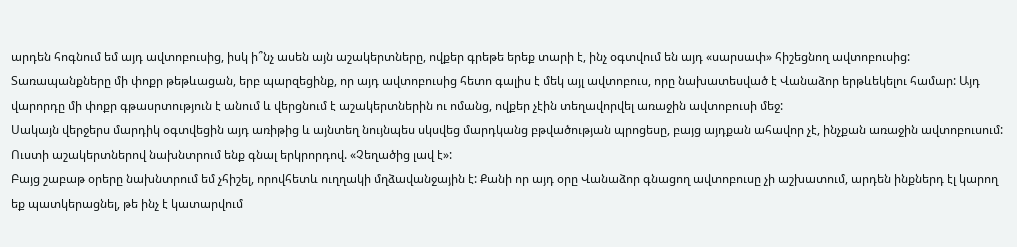արդեն հոգնում եմ այդ ավտոբուսից, իսկ ի՞նչ ասեն այն աշակերտները, ովքեր գրեթե երեք տարի է, ինչ օգտվում են այդ «սարսափ» հիշեցնող ավտոբուսից:
Տառապանքները մի փոքր թեթևացան, երբ պարզեցինք, որ այդ ավտոբուսից հետո գալիս է մեկ այլ ավտոբուս, որը նախատեսված է Վանաձոր երթևեկելու համար: Այդ վարորդը մի փոքր գթասրտություն է անում և վերցնում է աշակերտներին ու ոմանց, ովքեր չէին տեղավորվել առաջին ավտոբուսի մեջ:
Սակայն վերջերս մարդիկ օգտվեցին այդ առիթից և այնտեղ նույնպես սկսվեց մարդկանց բթվածության պրոցեսը, բայց այդքան ահավոր չէ, ինչքան առաջին ավտոբուսում: Ուստի աշակերտներով նախնտրում ենք գնալ երկրորդով. «Չեղածից լավ է»:
Բայց շաբաթ օրերը նախնտրում եմ չհիշել, որովհետև ուղղակի մղձավանջային է: Քանի որ այդ օրը Վանաձոր գնացող ավտոբուսը չի աշխատում, արդեն ինքներդ էլ կարող եք պատկերացնել, թե ինչ է կատարվում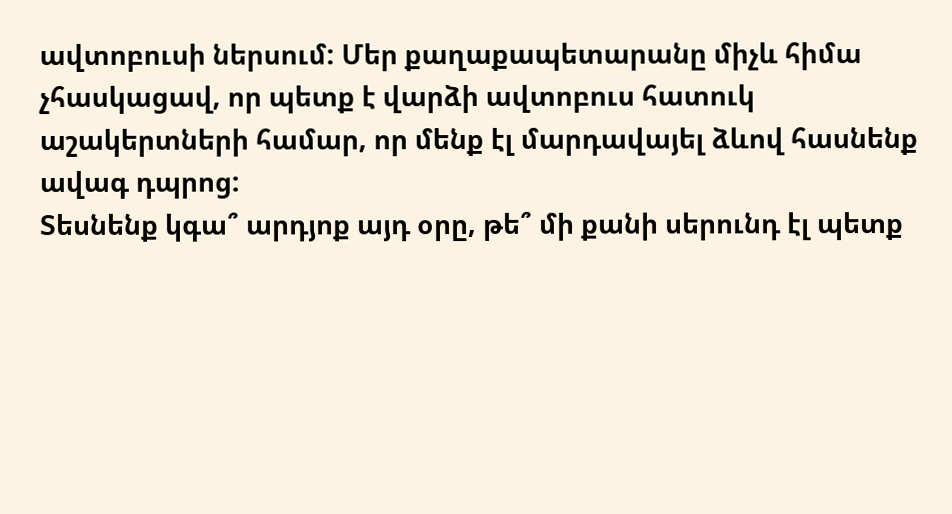ավտոբուսի ներսում: Մեր քաղաքապետարանը միչև հիմա չհասկացավ, որ պետք է վարձի ավտոբուս հատուկ աշակերտների համար, որ մենք էլ մարդավայել ձևով հասնենք ավագ դպրոց:
Տեսնենք կգա՞ արդյոք այդ օրը, թե՞ մի քանի սերունդ էլ պետք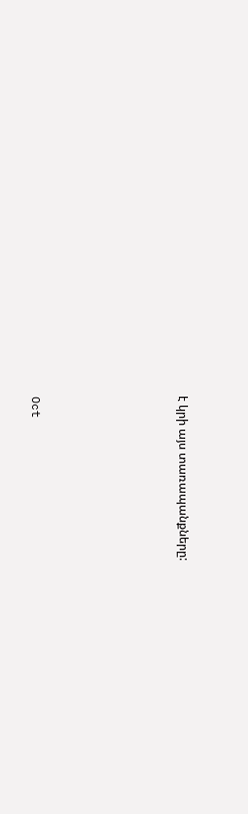է կրի այս տառապանքները:






Oct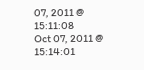07, 2011 @ 15:11:08
Oct 07, 2011 @ 15:14:01